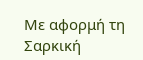Με αφορμή τη Σαρκική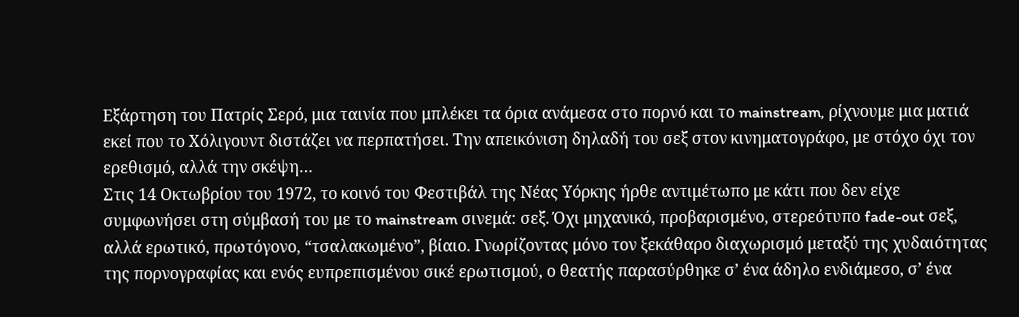Εξάρτηση του Πατρίς Σερό, μια ταινία που μπλέκει τα όρια ανάμεσα στο πορνό και το mainstream, ρίχνουμε μια ματιά εκεί που το Χόλιγουντ διστάζει να περπατήσει. Την απεικόνιση δηλαδή του σεξ στον κινηματογράφο, με στόχο όχι τον ερεθισμό, αλλά την σκέψη…
Στις 14 Οκτωβρίου του 1972, το κοινό του Φεστιβάλ της Νέας Υόρκης ήρθε αντιμέτωπο με κάτι που δεν είχε συμφωνήσει στη σύμβασή του με το mainstream σινεμά: σεξ. Όχι μηχανικό, προβαρισμένο, στερεότυπο fade-out σεξ, αλλά ερωτικό, πρωτόγονο, “τσαλακωμένο”, βίαιο. Γνωρίζοντας μόνο τον ξεκάθαρο διαχωρισμό μεταξύ της χυδαιότητας της πορνογραφίας και ενός ευπρεπισμένου σικέ ερωτισμού, ο θεατής παρασύρθηκε σ’ ένα άδηλο ενδιάμεσο, σ’ ένα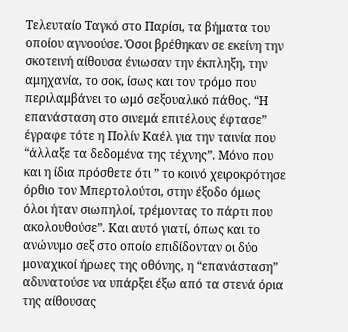Τελευταίο Ταγκό στο Παρίσι, τα βήματα του οποίου αγνοούσε. Όσοι βρέθηκαν σε εκείνη την σκοτεινή αίθουσα ένιωσαν την έκπληξη, την αμηχανία, το σοκ, ίσως και τον τρόμο που περιλαμβάνει το ωμό σεξουαλικό πάθος. “Η επανάσταση στο σινεμά επιτέλους έφτασε” έγραφε τότε η Πολίν Καέλ για την ταινία που “άλλαξε τα δεδομένα της τέχνης”. Μόνο που και η ίδια πρόσθετε ότι ” το κοινό χειροκρότησε όρθιο τον Μπερτολούτσι, στην έξοδο όμως όλοι ήταν σιωπηλοί, τρέμοντας το πάρτι που ακολουθούσε”. Και αυτό γιατί, όπως και το ανώνυμο σεξ στο οποίο επιδίδονταν οι δύο μοναχικοί ήρωες της οθόνης, η “επανάσταση” αδυνατούσε να υπάρξει έξω από τα στενά όρια της αίθουσας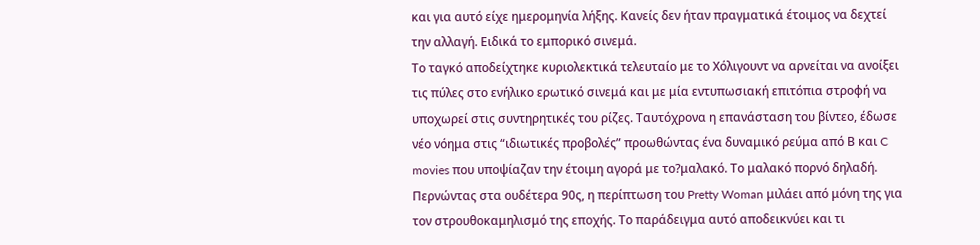και για αυτό είχε ημερομηνία λήξης. Κανείς δεν ήταν πραγματικά έτοιμος να δεχτεί την αλλαγή. Ειδικά το εμπορικό σινεμά.
Το ταγκό αποδείχτηκε κυριολεκτικά τελευταίο με το Χόλιγουντ να αρνείται να ανοίξει τις πύλες στο ενήλικο ερωτικό σινεμά και με μία εντυπωσιακή επιτόπια στροφή να υποχωρεί στις συντηρητικές του ρίζες. Ταυτόχρονα η επανάσταση του βίντεο, έδωσε νέο νόημα στις “ιδιωτικές προβολές” προωθώντας ένα δυναμικό ρεύμα από Β και C movies που υποψίαζαν την έτοιμη αγορά με το?μαλακό. Το μαλακό πορνό δηλαδή.
Περνώντας στα ουδέτερα 90ς, η περίπτωση του Pretty Woman μιλάει από μόνη της για τον στρουθοκαμηλισμό της εποχής. Το παράδειγμα αυτό αποδεικνύει και τι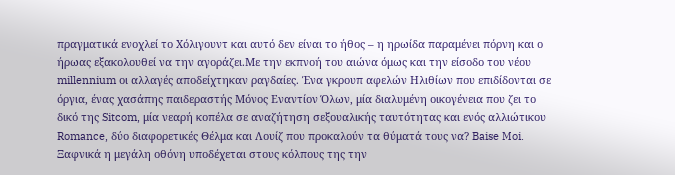πραγματικά ενοχλεί το Χόλιγουντ και αυτό δεν είναι το ήθος – η ηρωίδα παραμένει πόρνη και ο ήρωας εξακολουθεί να την αγοράζει.Με την εκπνοή του αιώνα όμως και την είσοδο του νέου millennium οι αλλαγές αποδείχτηκαν ραγδαίες. Ένα γκρουπ αφελών Ηλιθίων που επιδίδονται σε όργια, ένας χασάπης παιδεραστής Μόνος Εναντίον Όλων, μία διαλυμένη οικογένεια που ζει το δικό της Sitcom, μία νεαρή κοπέλα σε αναζήτηση σεξουαλικής ταυτότητας και ενός αλλιώτικου Romance, δύο διαφορετικές Θέλμα και Λουίζ που προκαλούν τα θύματά τους να? Baise Moi. Ξαφνικά η μεγάλη οθόνη υποδέχεται στους κόλπους της την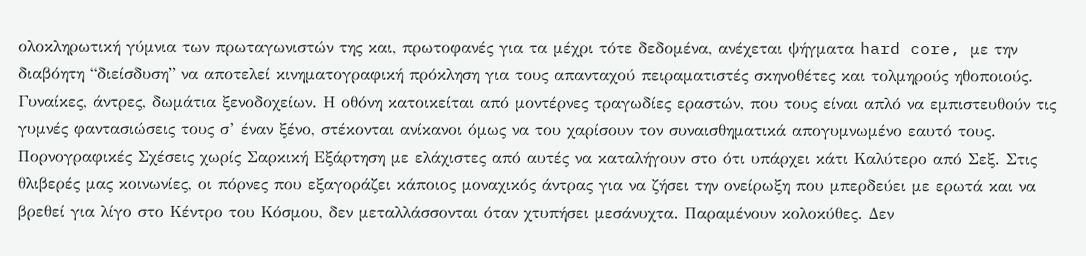ολοκληρωτική γύμνια των πρωταγωνιστών της και, πρωτοφανές για τα μέχρι τότε δεδομένα, ανέχεται ψήγματα hard core, με την διαβόητη “διείσδυση” να αποτελεί κινηματογραφική πρόκληση για τους απανταχού πειραματιστές σκηνοθέτες και τολμηρούς ηθοποιούς.
Γυναίκες, άντρες, δωμάτια ξενοδοχείων. Η οθόνη κατοικείται από μοντέρνες τραγωδίες εραστών, που τους είναι απλό να εμπιστευθούν τις γυμνές φαντασιώσεις τους σ’ έναν ξένο, στέκονται ανίκανοι όμως να του χαρίσουν τον συναισθηματικά απογυμνωμένο εαυτό τους. Πορνογραφικές Σχέσεις χωρίς Σαρκική Εξάρτηση με ελάχιστες από αυτές να καταλήγουν στο ότι υπάρχει κάτι Καλύτερο από Σεξ. Στις θλιβερές μας κοινωνίες, οι πόρνες που εξαγοράζει κάποιος μοναχικός άντρας για να ζήσει την ονείρωξη που μπερδεύει με ερωτά και να βρεθεί για λίγο στο Κέντρο του Κόσμου, δεν μεταλλάσσονται όταν χτυπήσει μεσάνυχτα. Παραμένουν κολοκύθες. Δεν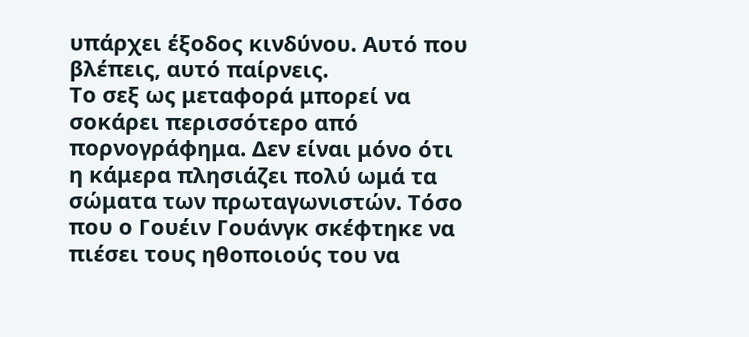υπάρχει έξοδος κινδύνου. Αυτό που βλέπεις, αυτό παίρνεις.
Το σεξ ως μεταφορά μπορεί να σοκάρει περισσότερο από πορνογράφημα. Δεν είναι μόνο ότι η κάμερα πλησιάζει πολύ ωμά τα σώματα των πρωταγωνιστών. Τόσο που ο Γουέιν Γουάνγκ σκέφτηκε να πιέσει τους ηθοποιούς του να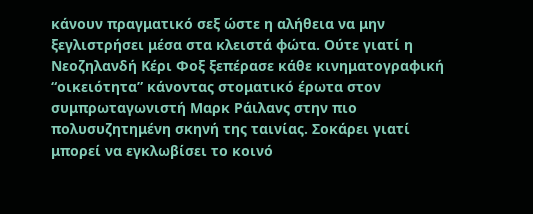κάνουν πραγματικό σεξ ώστε η αλήθεια να μην ξεγλιστρήσει μέσα στα κλειστά φώτα. Ούτε γιατί η Νεοζηλανδή Κέρι Φοξ ξεπέρασε κάθε κινηματογραφική “οικειότητα” κάνοντας στοματικό έρωτα στον συμπρωταγωνιστή Μαρκ Ράιλανς στην πιο πολυσυζητημένη σκηνή της ταινίας. Σοκάρει γιατί μπορεί να εγκλωβίσει το κοινό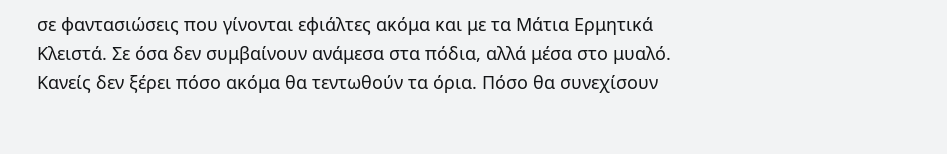σε φαντασιώσεις που γίνονται εφιάλτες ακόμα και με τα Μάτια Ερμητικά Κλειστά. Σε όσα δεν συμβαίνουν ανάμεσα στα πόδια, αλλά μέσα στο μυαλό.
Κανείς δεν ξέρει πόσο ακόμα θα τεντωθούν τα όρια. Πόσο θα συνεχίσουν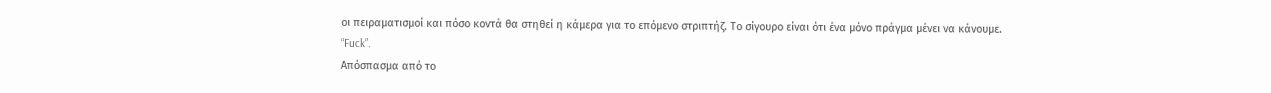οι πειραματισμοί και πόσο κοντά θα στηθεί η κάμερα για το επόμενο στριπτήζ. Το σίγουρο είναι ότι ένα μόνο πράγμα μένει να κάνουμε.
“Fuck”.
Απόσπασμα από το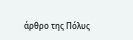άρθρο της Πόλυς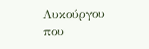Λυκούργου που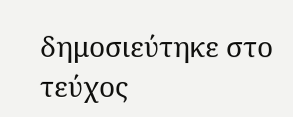δημοσιεύτηκε στο τεύχος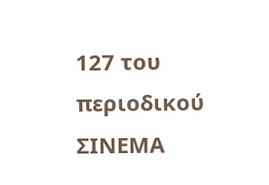127 του περιοδικού ΣΙΝΕΜΑ